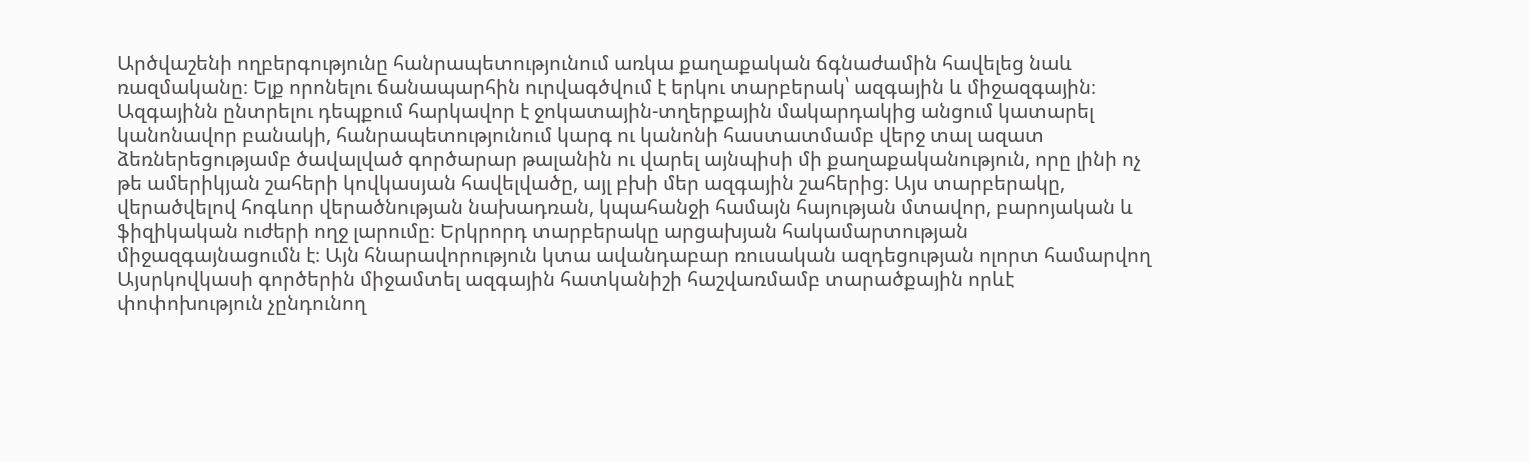Արծվաշենի ողբերգությունը հանրապետությունում առկա քաղաքական ճգնաժամին հավելեց նաև ռազմականը։ Ելք որոնելու ճանապարհին ուրվագծվում է երկու տարբերակ՝ ազգային և միջազգային։ Ազգայինն ընտրելու դեպքում հարկավոր է ջոկատային-տղերքային մակարդակից անցում կատարել կանոնավոր բանակի, հանրապետությունում կարգ ու կանոնի հաստատմամբ վերջ տալ ազատ ձեռներեցությամբ ծավալված գործարար թալանին ու վարել այնպիսի մի քաղաքականություն, որը լինի ոչ թե ամերիկյան շահերի կովկասյան հավելվածը, այլ բխի մեր ազգային շահերից։ Այս տարբերակը, վերածվելով հոգևոր վերածնության նախադռան, կպահանջի համայն հայության մտավոր, բարոյական և ֆիզիկական ուժերի ողջ լարումը։ Երկրորդ տարբերակը արցախյան հակամարտության միջազգայնացումն է։ Այն հնարավորություն կտա ավանդաբար ռուսական ազդեցության ոլորտ համարվող Այսրկովկասի գործերին միջամտել ազգային հատկանիշի հաշվառմամբ տարածքային որևէ փոփոխություն չընդունող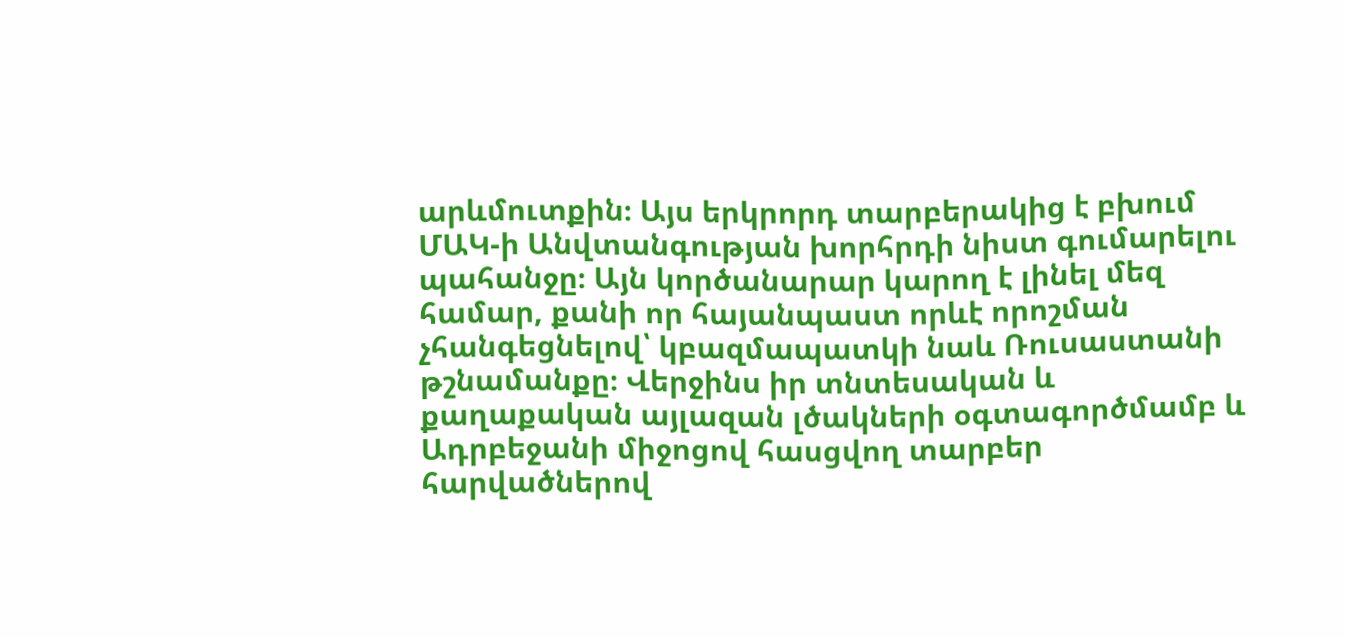արևմուտքին։ Այս երկրորդ տարբերակից է բխում ՄԱԿ-ի Անվտանգության խորհրդի նիստ գումարելու պահանջը։ Այն կործանարար կարող է լինել մեզ համար, քանի որ հայանպաստ որևէ որոշման չհանգեցնելով՝ կբազմապատկի նաև Ռուսաստանի թշնամանքը։ Վերջինս իր տնտեսական և քաղաքական այլազան լծակների օգտագործմամբ և Ադրբեջանի միջոցով հասցվող տարբեր հարվածներով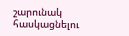շարունակ հասկացնելու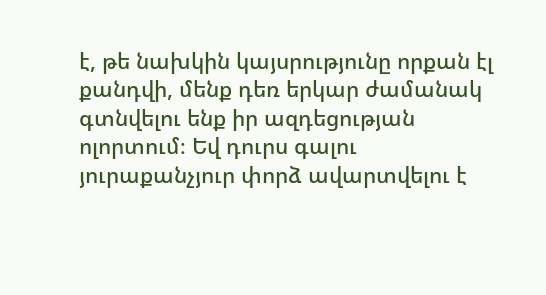է, թե նախկին կայսրությունը որքան էլ քանդվի, մենք դեռ երկար ժամանակ գտնվելու ենք իր ազդեցության ոլորտում։ Եվ դուրս գալու յուրաքանչյուր փորձ ավարտվելու է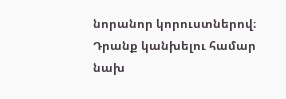նորանոր կորուստներով։ Դրանք կանխելու համար նախ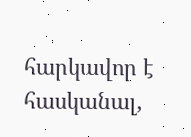հարկավոր է հասկանալ,